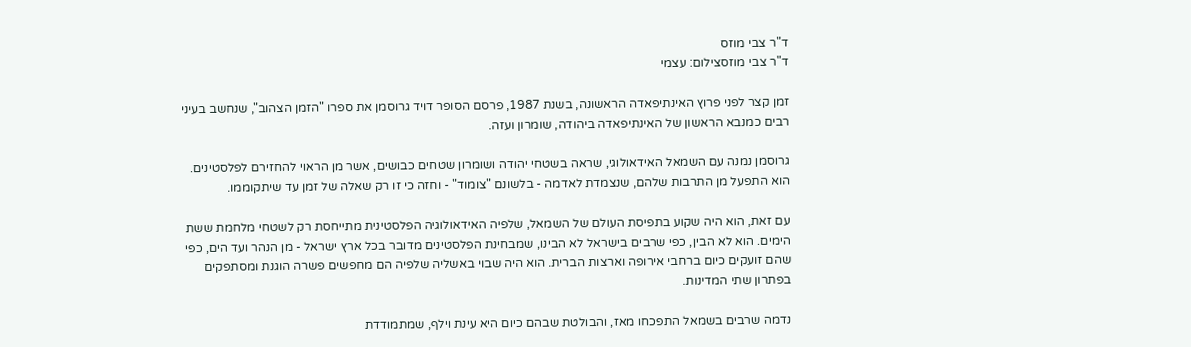ד"ר צבי מוזס
ד"ר צבי מוזסצילום: עצמי

זמן קצר לפני פרוץ האינתיפאדה הראשונה, בשנת 1987, פרסם הסופר דויד גרוסמן את ספרו "הזמן הצהוב", שנחשב בעיני רבים כמנבא הראשון של האינתיפאדה ביהודה, שומרון ועזה.

גרוסמן נמנה עם השמאל האידאולוגי, שראה בשטחי יהודה ושומרון שטחים כבושים, אשר מן הראוי להחזירם לפלסטינים. הוא התפעל מן התרבות שלהם, שנצמדת לאדמה - בלשונם "צומוד" - וחזה כי זו רק שאלה של זמן עד שיתקוממו.

עם זאת, הוא היה שקוע בתפיסת העולם של השמאל, שלפיה האידאולוגיה הפלסטינית מתייחסת רק לשטחי מלחמת ששת הימים. הוא לא הבין, כפי שרבים בישראל לא הבינו, שמבחינת הפלסטינים מדובר בכל ארץ ישראל - מן הנהר ועד הים, כפי שהם זועקים כיום ברחבי אירופה וארצות הברית. הוא היה שבוי באשליה שלפיה הם מחפשים פשרה הוגנת ומסתפקים בפתרון שתי המדינות.

נדמה שרבים בשמאל התפכחו מאז, והבולטת שבהם כיום היא עינת וילף, שמתמודדת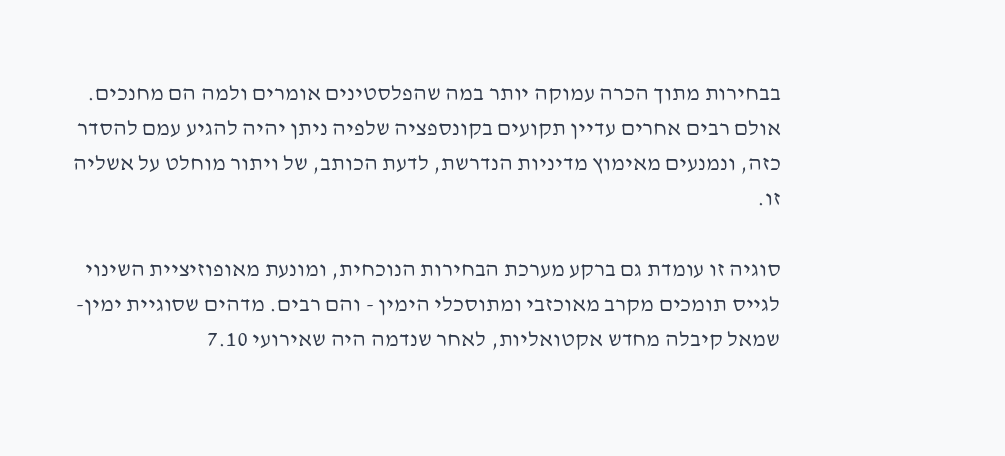בבחירות מתוך הכרה עמוקה יותר במה שהפלסטינים אומרים ולמה הם מחנכים. אולם רבים אחרים עדיין תקועים בקונספציה שלפיה ניתן יהיה להגיע עמם להסדר כזה, ונמנעים מאימוץ מדיניות הנדרשת, לדעת הכותב, של ויתור מוחלט על אשליה זו.

סוגיה זו עומדת גם ברקע מערכת הבחירות הנוכחית, ומונעת מאופוזיציית השינוי לגייס תומכים מקרב מאוכזבי ומתוסכלי הימין - והם רבים. מדהים שסוגיית ימין-שמאל קיבלה מחדש אקטואליות, לאחר שנדמה היה שאירועי 7.10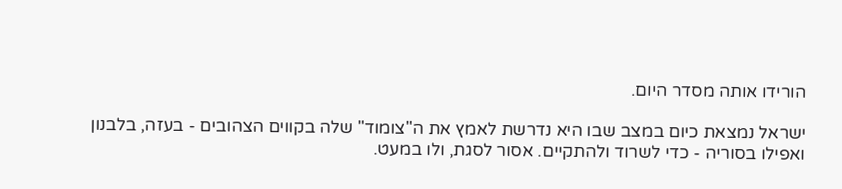הורידו אותה מסדר היום.

ישראל נמצאת כיום במצב שבו היא נדרשת לאמץ את ה"צומוד" שלה בקווים הצהובים - בעזה, בלבנון ואפילו בסוריה - כדי לשרוד ולהתקיים. אסור לסגת, ולו במעט.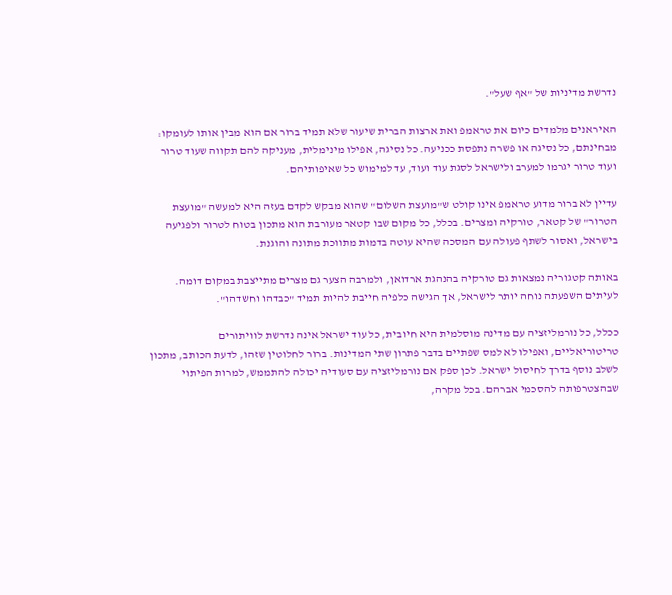נדרשת מדיניות של "אף שעל".

האיראנים מלמדים כיום את טראמפ ואת ארצות הברית שיעור שלא תמיד ברור אם הוא מבין אותו לעומקו: מבחינתם, כל נסיגה או פשרה נתפסת ככניעה. כל נסיגה, אפילו מינימלית, מעניקה להם תקווה שעוד טרור ועוד טרור יגרמו למערב ולישראל לסגת עוד ועוד, עד למימוש כל שאיפותיהם.

עדיין לא ברור מדוע טראמפ אינו קולט ש"מועצת השלום" שהוא מבקש לקדם בעזה היא למעשה "מועצת הטרור" של קטאר, טורקיה ומצרים. בכלל, כל מקום שבו קטאר מעורבת הוא מתכון בטוח לטרור ולפגיעה בישראל, ואסור לשתף פעולה עם המסכה שהיא עוטה בדמות מתווכת מתונה והוגנת.

באותה קטגוריה נמצאות גם טורקיה בהנהגת ארדואן, ולמרבה הצער גם מצרים מתייצבת במקום דומה. לעיתים השפעתה נוחה יותר לישראל, אך הגישה כלפיה חייבת להיות תמיד "כבדהו וחשדהו".

ככלל, כל נורמליזציה עם מדינה מוסלמית היא חיובית, כל עוד ישראל אינה נדרשת לוויתורים טריטוריאליים, ואפילו לא למס שפתיים בדבר פתרון שתי המדינות. ברור לחלוטין שזהו, לדעת הכותב, מתכון לשלב נוסף בדרך לחיסול ישראל. לכן ספק אם נורמליזציה עם סעודיה יכולה להתממש, למרות הפיתוי שבהצטרפותה להסכמי אברהם. בכל מקרה,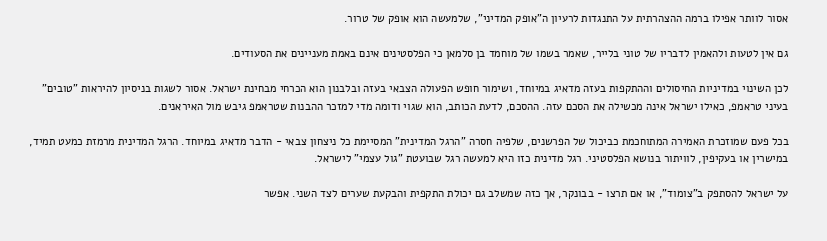אסור לוותר אפילו ברמה ההצהרתית על התנגדות לרעיון ה"אופק המדיני", שלמעשה הוא אופק של טרור.

גם אין לטעות ולהאמין לדבריו של טוני בלייר, שאמר בשמו של מוחמד בן סלמאן כי הפלסטינים אינם באמת מעניינים את הסעודים.

לכן השינוי במדיניות החיסולים וההתקפות בעזה מדאיג במיוחד, ושימור חופש הפעולה הצבאי בעזה ובלבנון הוא הכרחי מבחינת ישראל. אסור לשגות בניסיון להיראות "טובים" בעיני טראמפ, כאילו ישראל אינה מכשילה את הסכם עזה. ההסכם, לדעת הכותב, הוא שגוי ודומה מדי למזכר ההבנות שטראמפ גיבש מול האיראנים.

בכל פעם שמוזכרת האמירה המתוחכמת כביכול של הפרשנים, שלפיה חסרה "הרגל המדינית" המסיימת כל ניצחון צבאי - הדבר מדאיג במיוחד. הרגל המדינית מרמזת כמעט תמיד, במישרין או בעקיפין, לוויתור בנושא הפלסטיני. רגל מדינית כזו היא למעשה רגל שבועטת "גול עצמי" לישראל.

על ישראל להסתפק ב"צומוד", או אם תרצו - בבונקר, אך כזה שמשלב גם יכולת התקפית והבקעת שערים לצד השני. אפשר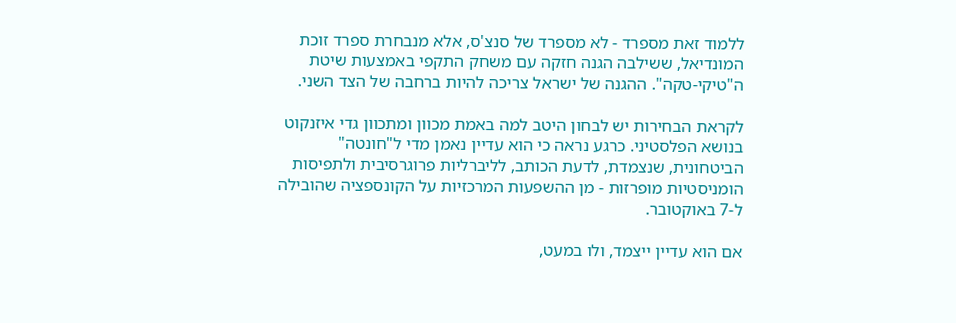ללמוד זאת מספרד - לא מספרד של סנצ'ס, אלא מנבחרת ספרד זוכת המונדיאל, ששילבה הגנה חזקה עם משחק התקפי באמצעות שיטת ה"טיקי-טקה". ההגנה של ישראל צריכה להיות ברחבה של הצד השני.

לקראת הבחירות יש לבחון היטב למה באמת מכוון ומתכוון גדי איזנקוט בנושא הפלסטיני. כרגע נראה כי הוא עדיין נאמן מדי ל"חונטה" הביטחונית, שנצמדת, לדעת הכותב, לליברליות פרוגרסיבית ולתפיסות הומניסטיות מופרזות - מן ההשפעות המרכזיות על הקונספציה שהובילה ל-7 באוקטובר.

אם הוא עדיין ייצמד, ולו במעט,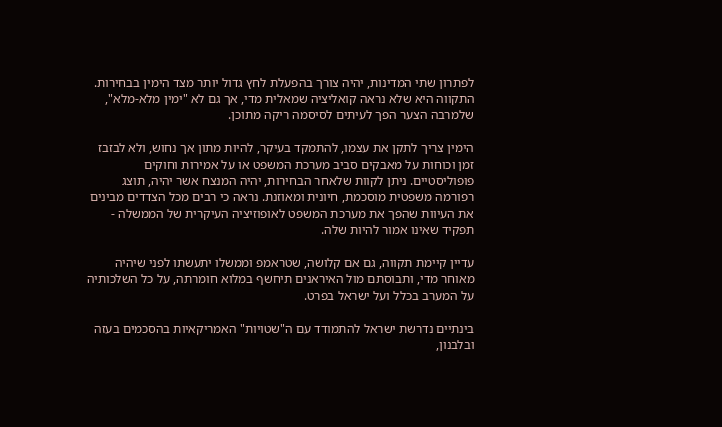לפתרון שתי המדינות, יהיה צורך בהפעלת לחץ גדול יותר מצד הימין בבחירות. התקווה היא שלא נראה קואליציה שמאלית מדי, אך גם לא "ימין מלא-מלא", שלמרבה הצער הפך לעיתים לסיסמה ריקה מתוכן.

הימין צריך לתקן את עצמו, להתמקד בעיקר, להיות מתון אך נחוש, ולא לבזבז זמן וכוחות על מאבקים סביב מערכת המשפט או על אמירות וחוקים פופוליסטיים. ניתן לקוות שלאחר הבחירות, יהיה המנצח אשר יהיה, תוצג רפורמה משפטית מוסכמת, חיונית ומאוזנת. נראה כי רבים מכל הצדדים מבינים את העיוות שהפך את מערכת המשפט לאופוזיציה העיקרית של הממשלה - תפקיד שאינו אמור להיות שלה.

עדיין קיימת תקווה, גם אם קלושה, שטראמפ וממשלו יתעשתו לפני שיהיה מאוחר מדי, ותבוסתם מול האיראנים תיחשף במלוא חומרתה, על כל השלכותיה על המערב בכלל ועל ישראל בפרט.

בינתיים נדרשת ישראל להתמודד עם ה"שטויות" האמריקאיות בהסכמים בעזה ובלבנון,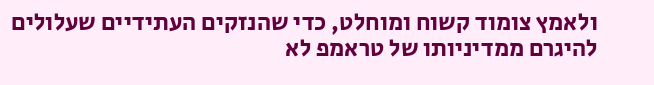ולאמץ צומוד קשוח ומוחלט, כדי שהנזקים העתידיים שעלולים להיגרם ממדיניותו של טראמפ לא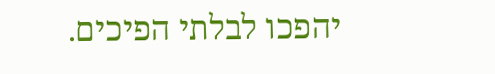יהפכו לבלתי הפיכים.